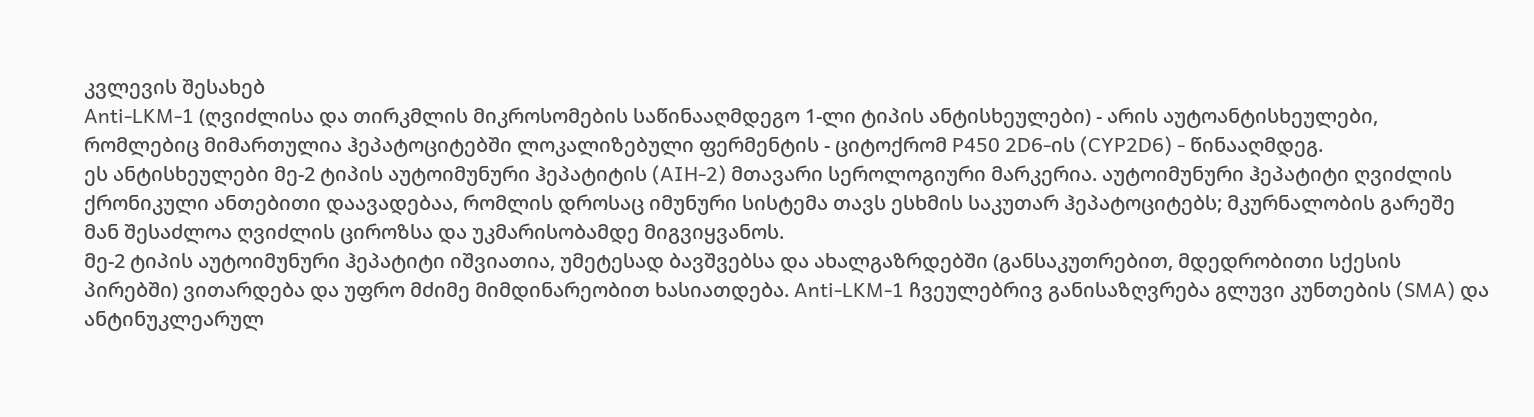კვლევის შესახებ
Anti-LKM-1 (ღვიძლისა და თირკმლის მიკროსომების საწინააღმდეგო 1-ლი ტიპის ანტისხეულები) - არის აუტოანტისხეულები, რომლებიც მიმართულია ჰეპატოციტებში ლოკალიზებული ფერმენტის - ციტოქრომ P450 2D6-ის (CYP2D6) - წინააღმდეგ.
ეს ანტისხეულები მე-2 ტიპის აუტოიმუნური ჰეპატიტის (AIH-2) მთავარი სეროლოგიური მარკერია. აუტოიმუნური ჰეპატიტი ღვიძლის ქრონიკული ანთებითი დაავადებაა, რომლის დროსაც იმუნური სისტემა თავს ესხმის საკუთარ ჰეპატოციტებს; მკურნალობის გარეშე მან შესაძლოა ღვიძლის ციროზსა და უკმარისობამდე მიგვიყვანოს.
მე-2 ტიპის აუტოიმუნური ჰეპატიტი იშვიათია, უმეტესად ბავშვებსა და ახალგაზრდებში (განსაკუთრებით, მდედრობითი სქესის პირებში) ვითარდება და უფრო მძიმე მიმდინარეობით ხასიათდება. Anti-LKM-1 ჩვეულებრივ განისაზღვრება გლუვი კუნთების (SMA) და ანტინუკლეარულ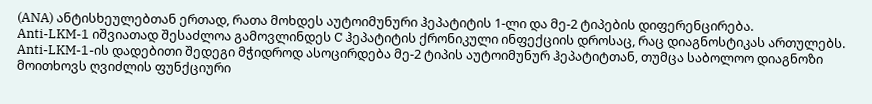(ANA) ანტისხეულებთან ერთად, რათა მოხდეს აუტოიმუნური ჰეპატიტის 1-ლი და მე-2 ტიპების დიფერენცირება.
Anti-LKM-1 იშვიათად შესაძლოა გამოვლინდეს C ჰეპატიტის ქრონიკული ინფექციის დროსაც, რაც დიაგნოსტიკას ართულებს.
Anti-LKM-1-ის დადებითი შედეგი მჭიდროდ ასოცირდება მე-2 ტიპის აუტოიმუნურ ჰეპატიტთან, თუმცა საბოლოო დიაგნოზი მოითხოვს ღვიძლის ფუნქციური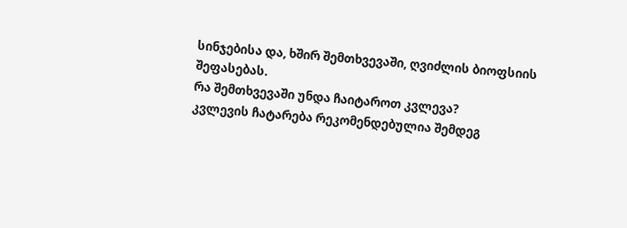სინჯებისა და, ხშირ შემთხვევაში, ღვიძლის ბიოფსიის შეფასებას.
რა შემთხვევაში უნდა ჩაიტაროთ კვლევა?
კვლევის ჩატარება რეკომენდებულია შემდეგ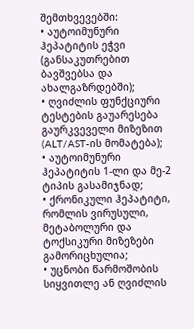შემთხვევებში:
• აუტოიმუნური ჰეპატიტის ეჭვი (განსაკუთრებით ბავშვებსა და ახალგაზრდებში);
• ღვიძლის ფუნქციური ტესტების გაუარესება გაურკვეველი მიზეზით (ALT/AST-ის მომატება);
• აუტოიმუნური ჰეპატიტის 1-ლი და მე-2 ტიპის გასამიჯნად;
• ქრონიკული ჰეპატიტი, რომლის ვირუსული, მეტაბოლური და ტოქსიკური მიზეზები გამორიცხულია;
• უცნობი წარმოშობის სიყვითლე ან ღვიძლის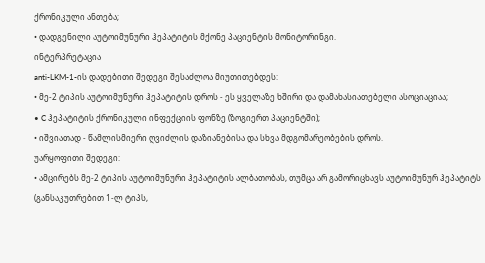ქრონიკული ანთება;
• დადგენილი აუტოიმუნური ჰეპატიტის მქონე პაციენტის მონიტორინგი.
ინტერპრეტაცია
anti-LKM-1-ის დადებითი შედეგი შესაძლოა მიუთითებდეს:
• მე-2 ტიპის აუტოიმუნური ჰეპატიტის დროს - ეს ყველაზე ხშირი და დამახასიათებელი ასოციაციაა;
• C ჰეპატიტის ქრონიკული ინფექციის ფონზე (ზოგიერთ პაციენტში);
• იშვიათად - წამლისმიერი ღვიძლის დაზიანებისა და სხვა მდგომარეობების დროს.
უარყოფითი შედეგი:
• ამცირებს მე-2 ტიპის აუტოიმუნური ჰეპატიტის ალბათობას, თუმცა არ გამორიცხავს აუტოიმუნურ ჰეპატიტს (განსაკუთრებით 1-ლ ტიპს,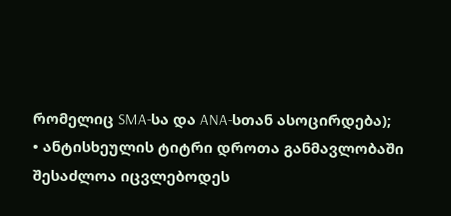რომელიც SMA-სა და ANA-სთან ასოცირდება);
• ანტისხეულის ტიტრი დროთა განმავლობაში შესაძლოა იცვლებოდეს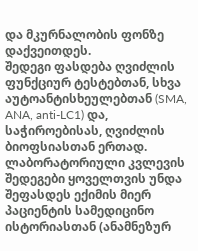და მკურნალობის ფონზე დაქვეითდეს.
შედეგი ფასდება ღვიძლის ფუნქციურ ტესტებთან, სხვა აუტოანტისხეულებთან (SMA, ANA, anti-LC1) და, საჭიროებისას, ღვიძლის ბიოფსიასთან ერთად.
ლაბორატორიული კვლევის შედეგები ყოველთვის უნდა შეფასდეს ექიმის მიერ პაციენტის სამედიცინო ისტორიასთან (ანამნეზურ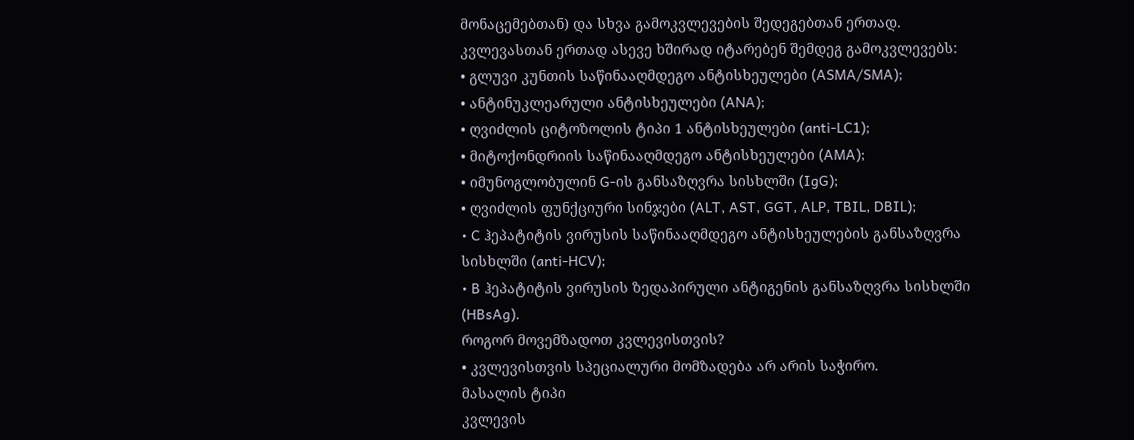მონაცემებთან) და სხვა გამოკვლევების შედეგებთან ერთად.
კვლევასთან ერთად ასევე ხშირად იტარებენ შემდეგ გამოკვლევებს:
• გლუვი კუნთის საწინააღმდეგო ანტისხეულები (ASMA/SMA);
• ანტინუკლეარული ანტისხეულები (ANA);
• ღვიძლის ციტოზოლის ტიპი 1 ანტისხეულები (anti-LC1);
• მიტოქონდრიის საწინააღმდეგო ანტისხეულები (AMA);
• იმუნოგლობულინ G-ის განსაზღვრა სისხლში (IgG);
• ღვიძლის ფუნქციური სინჯები (ALT, AST, GGT, ALP, TBIL, DBIL);
• C ჰეპატიტის ვირუსის საწინააღმდეგო ანტისხეულების განსაზღვრა სისხლში (anti-HCV);
• B ჰეპატიტის ვირუსის ზედაპირული ანტიგენის განსაზღვრა სისხლში (HBsAg).
როგორ მოვემზადოთ კვლევისთვის?
• კვლევისთვის სპეციალური მომზადება არ არის საჭირო.
მასალის ტიპი
კვლევის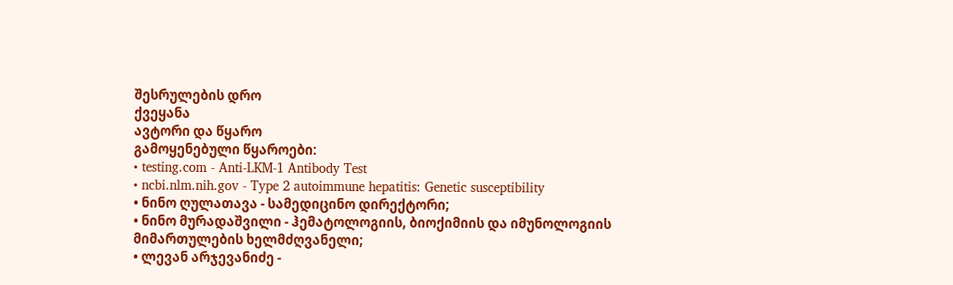შესრულების დრო
ქვეყანა
ავტორი და წყარო
გამოყენებული წყაროები:
• testing.com - Anti-LKM-1 Antibody Test
• ncbi.nlm.nih.gov - Type 2 autoimmune hepatitis: Genetic susceptibility
• ნინო ღულათავა - სამედიცინო დირექტორი;
• ნინო მურადაშვილი - ჰემატოლოგიის, ბიოქიმიის და იმუნოლოგიის მიმართულების ხელმძღვანელი;
• ლევან არჯევანიძე -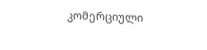კომერციული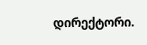დირექტორი.